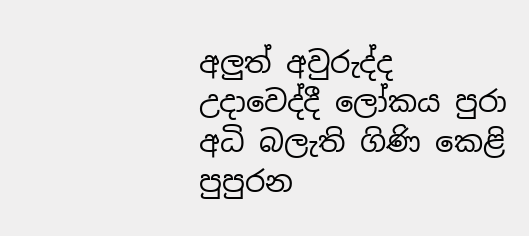අලුත් අවුරුද්ද උදාවෙද්දී ලෝකය පුරා අධි බලැති ගිණි කෙළි පුපුරන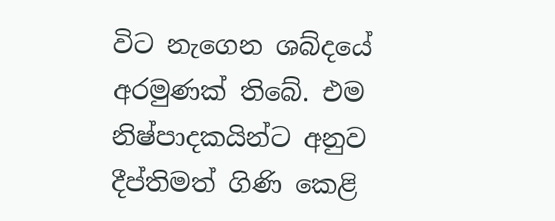විට නැගෙන ශබ්දයේ අරමුණක් තිබේ. එම නිෂ්පාදකයින්ට අනුව දීප්තිමත් ගිණි කෙළි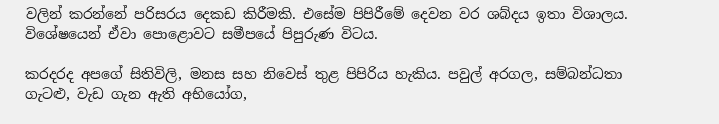වලින් කරන්නේ පරිසරය දෙකඩ කිරීමකි. එසේම පිපිරීමේ දෙවන වර ශබ්දය ඉතා විශාලය. විශේෂයෙන් ඒවා පොළොවට සමීපයේ පිපුරුණ විටය.

කරදරද අපගේ සිතිවිලි, මනස සහ නිවෙස් තුළ පිපිරිය හැකිය. පවුල් අරගල, සම්බන්ධතා ගැටළු, වැඩ ගැන ඇති අභියෝග,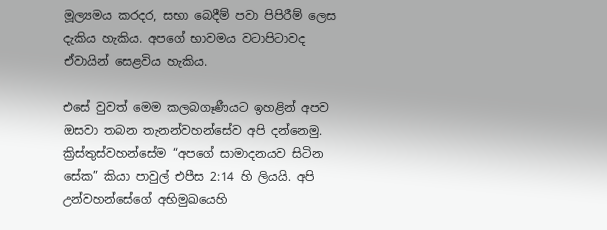මූල්‍යමය කරදර, සභා බෙදීම් පවා පිපිරීම් ලෙස දැකිය හැකිය. අපගේ භාවමය වටාපිටාවද ඒවායින් සෙළවිය හැකිය.

එසේ වුවත් මෙම කලබගෑණීයට ඉහළින් අපව ඔසවා තබන තැනන්වහන්සේව අපි දන්නෙමු. ක්‍රිස්තුස්වහන්සේම “අපගේ සාමාදනයව සිටින සේක” කියා පාවුල් එපීස 2:14 හි ලියයි. අපි උන්වහන්සේගේ අභිමුඛයෙහි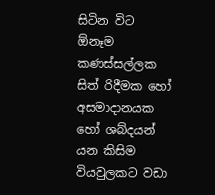සිටින විට ඕනෑම කණස්සල්ලක සිත් රිදීමක හෝ අසමාදානයක හෝ ශබ්දයන් යන කිසිම වියවුලකට වඩා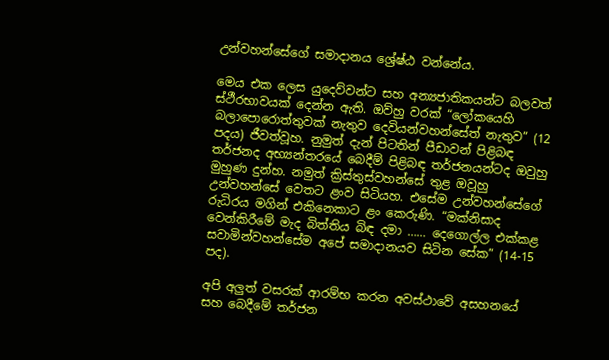උන්වහන්සේගේ සමාදානය ශ්‍රේෂ්ඨ වන්නේය.

මෙය එක ලෙස යුදෙව්වන්ට සහ අන්‍යජාතිකයන්ට බලවත් ස්ථීරභාවයක් දෙන්න ඇති. ඔව්හු වරක් “ලෝකයෙහි බලාපොරොත්තුවක් නැතුව දෙවියන්වහන්සේත් නැතුව” (12 පදය) ජීවත්වූහ. නුමුත් දැන් පිටතින් පීඩාවන් පිළිබඳ තර්ජනද අභ්‍යන්තරයේ බෙදීම් පිළිබඳ තර්ජනයන්ටද ඔවුහු මුහුණ දුන්හ. නමුත් ක්‍රිස්තුස්වහන්සේ තුළ ඔවූහු උන්වහන්සේ වෙතට ළංව සිටියහ. එසේම උන්වහන්සේගේ රුධිරය මගින් එකිනෙකාට ළං කෙරුණි. “මක්නිසාද වෙන්කිරීමේ මැද බිත්තිය බිඳ දමා …… දෙගොල්ල එක්කළ සවාමින්වහන්සේම අපේ සමාදානයව සිටින සේක” (14-15 පද).

අපි අලුත් වසරක් ආරම්භ කරන අවස්ථාවේ අසහනයේ සහ බෙදීමේ තර්ජන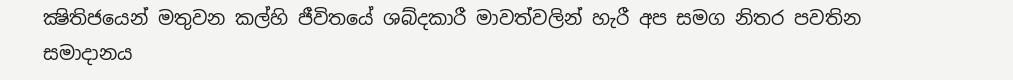ක්‍ෂිතිජයෙන් මතුවන කල්හි ජීවිතයේ ශබ්දකාරී මාවත්වලින් හැරී අප සමග නිතර පවතින සමාදානය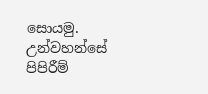සොයමු. උන්වහන්සේ පිපිරීම්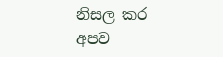නිසල කර අපව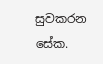සුවකරන සේක.